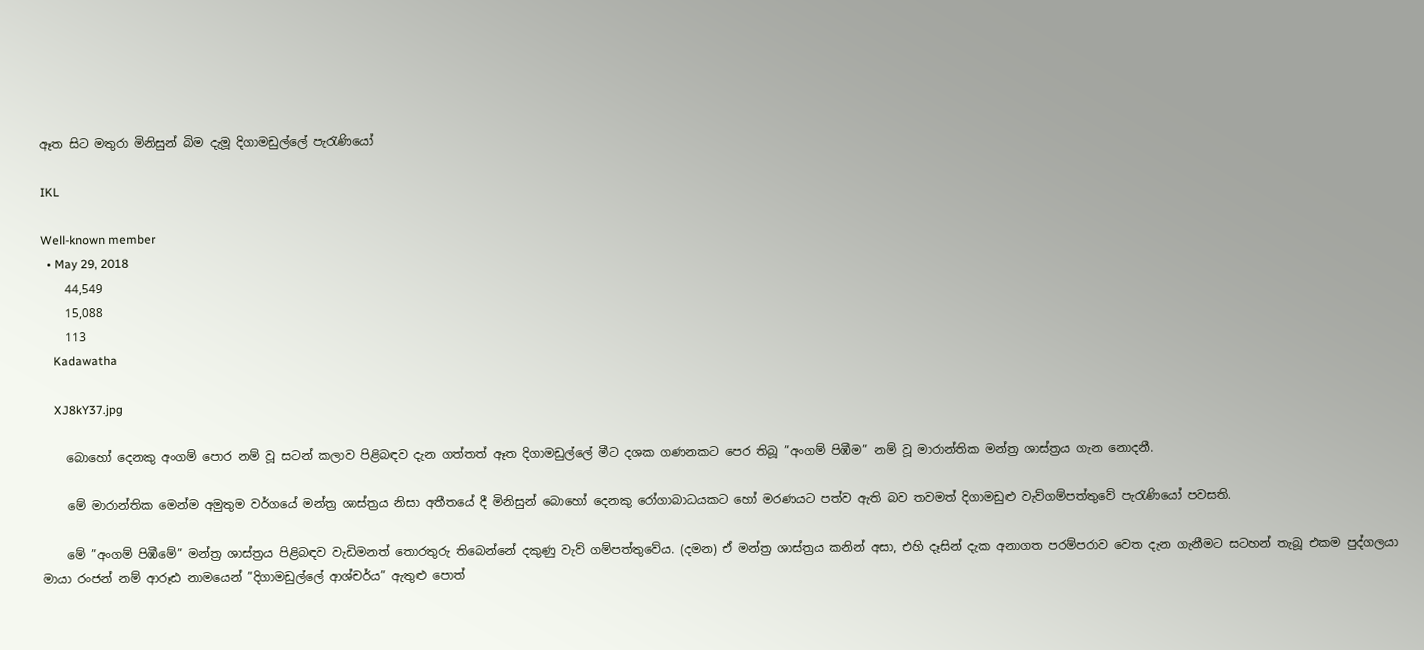ඈත සිට මතුරා මිනිසුන් බිම දැමූ දිගාමඩුල්ලේ පැරැණියෝ

IKL

Well-known member
  • May 29, 2018
    44,549
    15,088
    113
    Kadawatha

    XJ8kY37.jpg

    බොහෝ දෙනකු අංගම් පොර නම් වූ සටන් කලාව පිළිබඳව දැන ගත්තත් ඈත දිගාමඩුල්ලේ මීට දශක ගණනකට පෙර තිබූ ”අංගම් පිඹීම” නම් වූ මාරාන්තික මන්ත්‍ර ශාස්ත්‍රය ගැන නොදනී.

    මේ මාරාන්තික මෙන්ම අමුතුම වර්ගයේ මන්ත්‍ර ශාස්ත්‍රය නිසා අතීතයේ දී මිනිසුන් බොහෝ දෙනකු රෝගාබාධයකට හෝ මරණයට පත්ව ඇති බව තවමත් දිගාමඩුළු වැව්ගම්පත්තුවේ පැරැණියෝ පවසති.

    මේ ”අංගම් පිඹීමේ” මන්ත්‍ර ශාස්ත්‍රය පිළිබඳව වැඩිමනත් තොරතුරු තිබෙන්නේ දකුණු වැව් ගම්පත්තුවේය. (දමන) ඒ මන්ත්‍ර ශාස්ත්‍රය කනින් අසා, එහි දෑසින් දැක අනාගත පරම්පරාව වෙත දැන ගැනීමට සටහන් තැබූ එකම පුද්ගලයා මායා රංජන් නම් ආරූඪ නාමයෙන් ”දිගාමඩුල්ලේ ආශ්චර්ය” ඇතුළු පොත්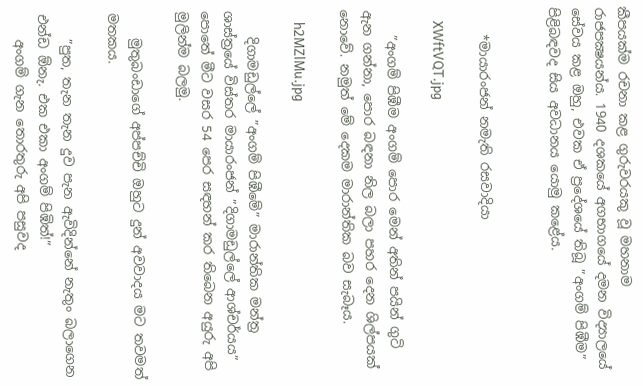කීපයක්ම රචනා කළ ගුරුවරයකු වූ මහනාම රාජපක්‍ෂයන්ය. 1940 දශකයේ අගභාගයේ දමන විද්‍යාලයේ සේවය කළ ඔහු, එවක ඒ ප්‍රදේශයේ තිබූ ”අංගම් පිඹීම” පිළිබඳවද සිය අවධානය යොමු කළේය.


    *මායාරංජන් නමැති රසවාදියා

    XWftVQT.jpg

    ”අංගම් පිඹීම අංගම් පොර මෙන් අතින් පයින් ගුටි ඇන ගන්නා, පොර බඳනා නිල බලා පහර දෙන ශිල්පයක් නොවේ. නමුත් මේ දෙකම මාරාන්තික බව සැබෑය.

    h2MZlMu.jpg

    දිගාමඩුල්ලේ ”අංගම් පිඹීමේ” මාරාන්තික මන්ත්‍ර ශාස්ත්‍රයේ විස්තර මායාරංජන් ”දිගාමඩුල්ලේ ආශ්චර්යය” පොතේ මීට වසර 54 පෙර සඳහන් කර තිබෙන අයුරු අපි මුලින්ම බලමු.

    මුතුබංඩාගේ අප්පච්චි ඔහුට දුන් අවවාදය මට තවමත් මතකය.

    ”පුත, තැන තැන දුව පැන ඇවිදින්නේ නැතුං බලාගෙන එන්ඩ ඕනැ. එක එකා අංගම් පිඹිත්!”
    අංගම් ගැන තොරතුරු අපි පසුවද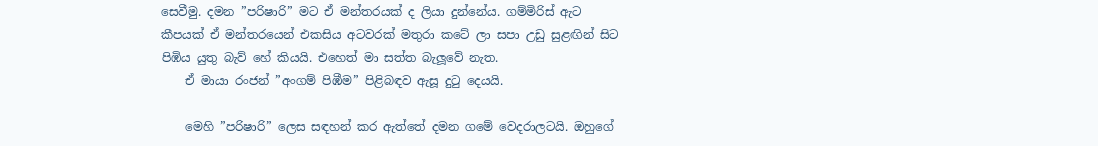සෙවීමු. දමන ”පරිෂාරි” මට ඒ මන්තරයක් ද ලියා දුන්නේය. ගම්මිරිස් ඇට කීපයක් ඒ මන්තරයෙන් එකසිය අටවරක් මතුරා කටේ ලා සපා උඩු සුළඟින් සිට පිඹිය යුතු බැව් හේ කියයි. එහෙත් මා සත්ත බැලූවේ නැත.
    ඒ මායා රංජන් ”අංගම් පිඹීම” පිළිබඳව ඇසූ දුටු දෙයයි.

    මෙහි ”පරිෂාරි” ලෙස සඳහන් කර ඇත්තේ දමන ගමේ වෙදරාලටයි. ඔහුගේ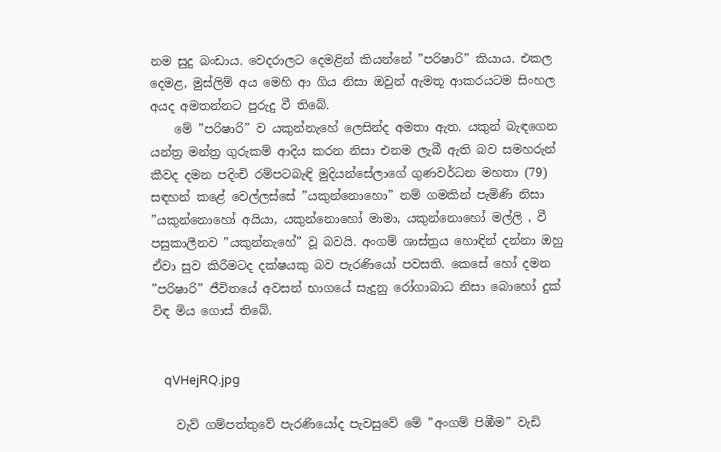නම සුදු බංඩාය. වෙදරාලට දෙමළින් කියන්නේ ”පරිෂාරි” කියාය. එකල දෙමළ, මුස්ලිම් අය මෙහි ආ ගිය නිසා ඔවුන් ඇමතූ ආකරයටම සිංහල අයද අමතන්නට පුරුදු වී තිබේ.
    මේ ”පරිෂාරි” ව යකුන්නැහේ ලෙසින්ද අමතා ඇත. යකුන් බැඳගෙන යන්ත්‍ර මන්ත්‍ර ගුරුකම් ආදිය කරන නිසා එනම ලැබී ඇති බව සමහරුන් කීවද දමන පදිංචි රම්පටබැඳි මුදියන්සේලාගේ ගුණවර්ධන මහතා (79) සඳහන් කළේ වෙල්ලස්සේ ”යකුන්නොහො” නම් ගමකින් පැමිණි නිසා ”යකුන්නොහෝ අයියා, යකුන්නොහෝ මාමා, යකුන්නොහෝ මල්ලි , වී පසුකාලීනව ”යකුන්නැහේ” වූ බවයි. අංගම් ශාස්ත්‍රය හොඳින් දන්නා ඔහු ඒවා සුව කිරීමටද දක්ෂයකු බව පැරණියෝ පවසති. කෙසේ හෝ දමන ”පරිෂාරි” ජීවිතයේ අවසන් භාගයේ සැදුනු රෝගාබාධ නිසා බොහෝ දුක් විඳ මිය ගොස් තිබේ.


    qVHejRQ.jpg

    වැව් ගම්පත්තුවේ පැරණියෝද පැවසුවේ මේ ”අංගම් පිඹීම” වැඩි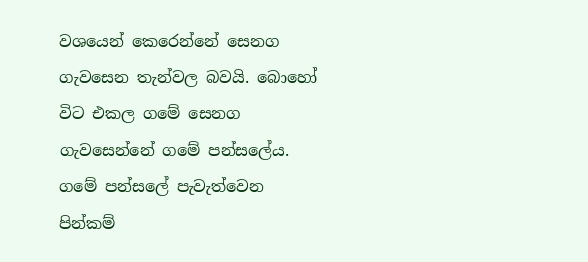වශයෙන් කෙරෙන්නේ සෙනග ගැවසෙන තැන්වල බවයි. බොහෝ විට එකල ගමේ සෙනග ගැවසෙන්නේ ගමේ පන්සලේය. ගමේ පන්සලේ පැවැත්වෙන පින්කම්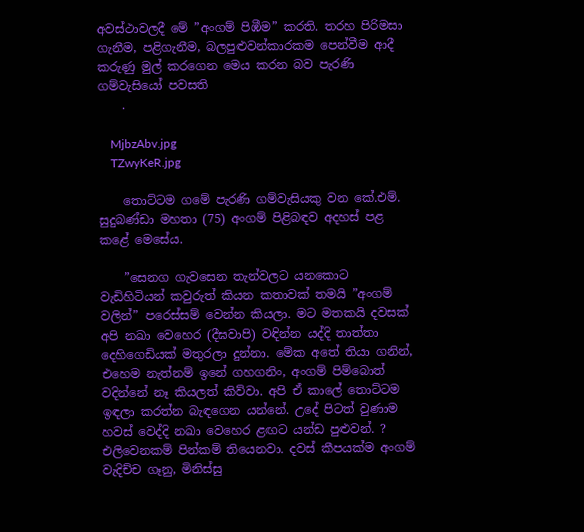අවස්ථාවලදී මේ ”අංගම් පිඹීම” කරති. තරහ පිරිමසා ගැනීම, පළිගැනීම, බලපුළුවන්කාරකම පෙන්වීම ආදී කරුණු මුල් කරගෙන මෙය කරන බව පැරණි ගම්වැසියෝ පවසති
    .

    MjbzAbv.jpg
    TZwyKeR.jpg

    තොට්ටම ගමේ පැරණි ගම්වැසියකු වන කේ.එම්. සුදුබණ්ඩා මහතා (75) අංගම් පිළිබඳව අදහස් පළ කළේ මෙසේය.

    ”සෙනග ගැවසෙන තැන්වලට යනකොට වැඩිහිටියන් කවුරුත් කියන කතාවක් තමයි ”අංගම් වලින්” පරෙස්සම් වෙන්න කියලා. මට මතකයි දවසක් අපි නඛා වෙහෙර (දීඝවාපි) වඳින්න යද්දි තාත්තා දෙහිගෙඩියක් මතුරලා දුන්නා. මේක අතේ තියා ගනින්, එහෙම නැත්නම් ඉනේ ගහගනිං, අංගම් පිම්බොත් වදින්නේ නෑ කියලත් කිව්වා. අපි ඒ කාලේ තොට්ටම ඉඳලා කරත්න බැඳගෙන යන්නේ. උදේ පිටත් වුණාම හවස් වෙද්දි නඛා වෙහෙර ළඟට යන්ඩ පුළුවන්. ? එලිවෙනකම් පින්කම් තියෙනවා. දවස් කීපයක්ම අංගම් වැදිච්ච ගෑනු, මිනිස්සු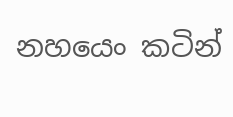නහයෙං කටින්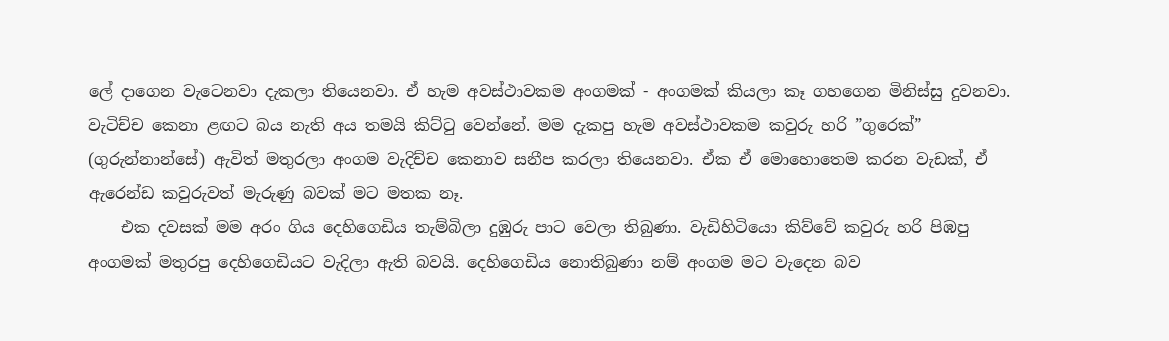ලේ දාගෙන වැටෙනවා දැකලා තියෙනවා. ඒ හැම අවස්ථාවකම අංගමක් - අංගමක් කියලා කෑ ගහගෙන මිනිස්සු දුවනවා. වැටිච්ච කෙනා ළඟට බය නැති අය තමයි කිට්ටු වෙන්නේ. මම දැකපු හැම අවස්ථාවකම කවුරු හරි ”ගුරෙක්” (ගුරුන්නාන්සේ) ඇවිත් මතුරලා අංගම වැදිච්ච කෙනාව සනීප කරලා තියෙනවා. ඒක ඒ මොහොතෙම කරන වැඩක්, ඒ ඇරෙන්ඩ කවුරුවත් මැරුණු බවක් මට මතක නෑ.
    එක දවසක් මම අරං ගිය දෙහිගෙඩිය තැම්බිලා දුඹුරු පාට වෙලා තිබුණා. වැඩිහිටියො කිව්වේ කවුරු හරි පිඹපු අංගමක් මතුරපු දෙහිගෙඩියට වැදිලා ඇති බවයි. දෙහිගෙඩිය නොතිබුණා නම් අංගම මට වැදෙන බව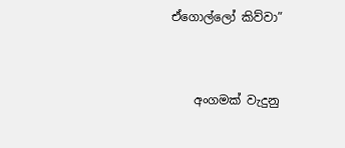ඒගොල්ලෝ කිව්වා”


    අංගමක් වැදුනු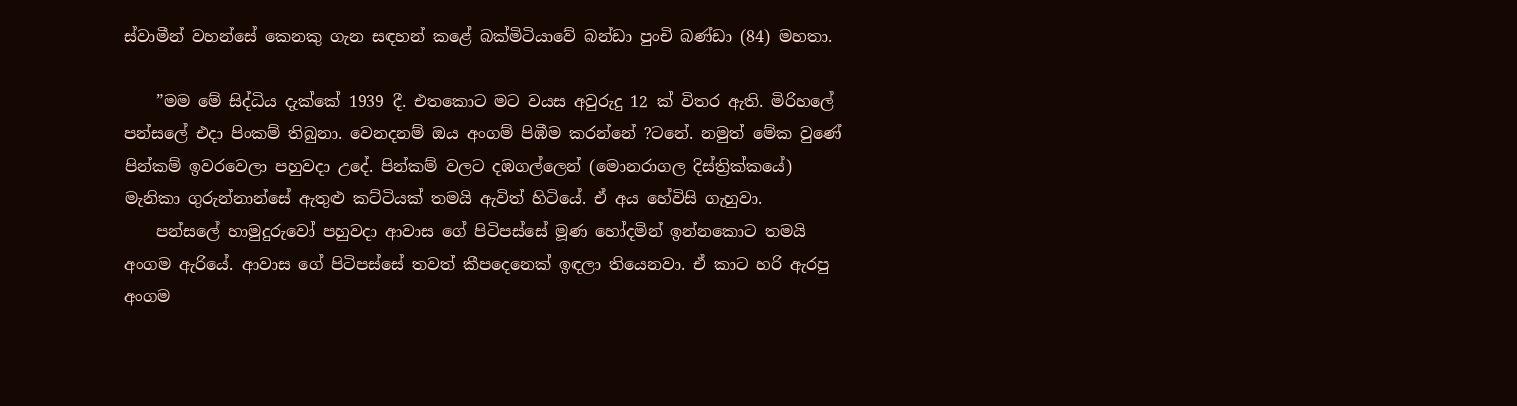ස්වාමීන් වහන්සේ කෙනකු ගැන සඳහන් කළේ බක්මිටියාවේ බන්ඩා පුංචි බණ්ඩා (84) මහතා.

    ”මම මේ සිද්ධිය දැක්කේ 1939 දී. එතකොට මට වයස අවුරුදු 12 ක් විතර ඇති. මිරිහලේ පන්සලේ එදා පිංකම් තිබුනා. වෙනදනම් ඔය අංගම් පිඹීම කරන්නේ ?ටනේ. නමුත් මේක වුණේ පින්කම් ඉවරවෙලා පහුවදා උදේ. පින්කම් වලට දඹගල්ලෙන් (මොනරාගල දිස්ත්‍රික්කයේ) මැනිකා ගුරුන්නාන්සේ ඇතුළු කට්ටියක් තමයි ඇවිත් හිටියේ. ඒ අය හේවිසි ගැහුවා.
    පන්සලේ හාමුදුරුවෝ පහුවදා ආවාස ගේ පිටිපස්සේ මූණ හෝදමින් ඉන්නකොට තමයි අංගම ඇරියේ. ආවාස ගේ පිටිපස්සේ තවත් කීපදෙනෙක් ඉඳලා තියෙනවා. ඒ කාට හරි ඇරපු අංගම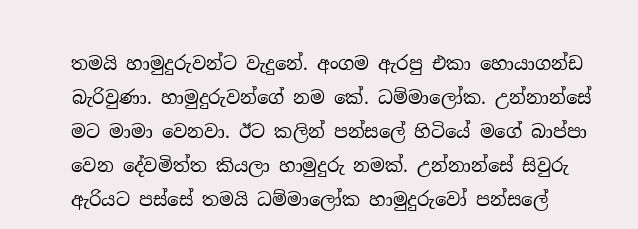තමයි හාමුදුරුවන්ට වැදුනේ. අංගම ඇරපු එකා හොයාගන්ඩ බැරිවුණා. හාමුදුරුවන්ගේ නම කේ. ධම්මාලෝක. උන්නාන්සේ මට මාමා වෙනවා. ඊට කලින් පන්සලේ හිටියේ මගේ බාප්පා වෙන දේවමිත්ත කියලා හාමුදුරු නමක්. උන්නාන්සේ සිවුරු ඇරියට පස්සේ තමයි ධම්මාලෝක හාමුදුරුවෝ පන්සලේ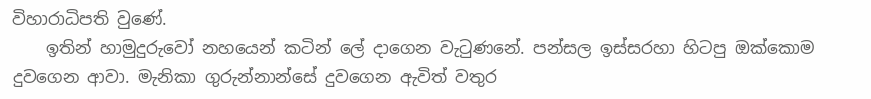විහාරාධිපති වුණේ.
    ඉතින් හාමුදුරුවෝ නහයෙන් කටින් ලේ දාගෙන වැටුණනේ. පන්සල ඉස්සරහා හිටපු ඔක්කොම දුවගෙන ආවා. මැනිකා ගුරුන්නාන්සේ දුවගෙන ඇවිත් වතුර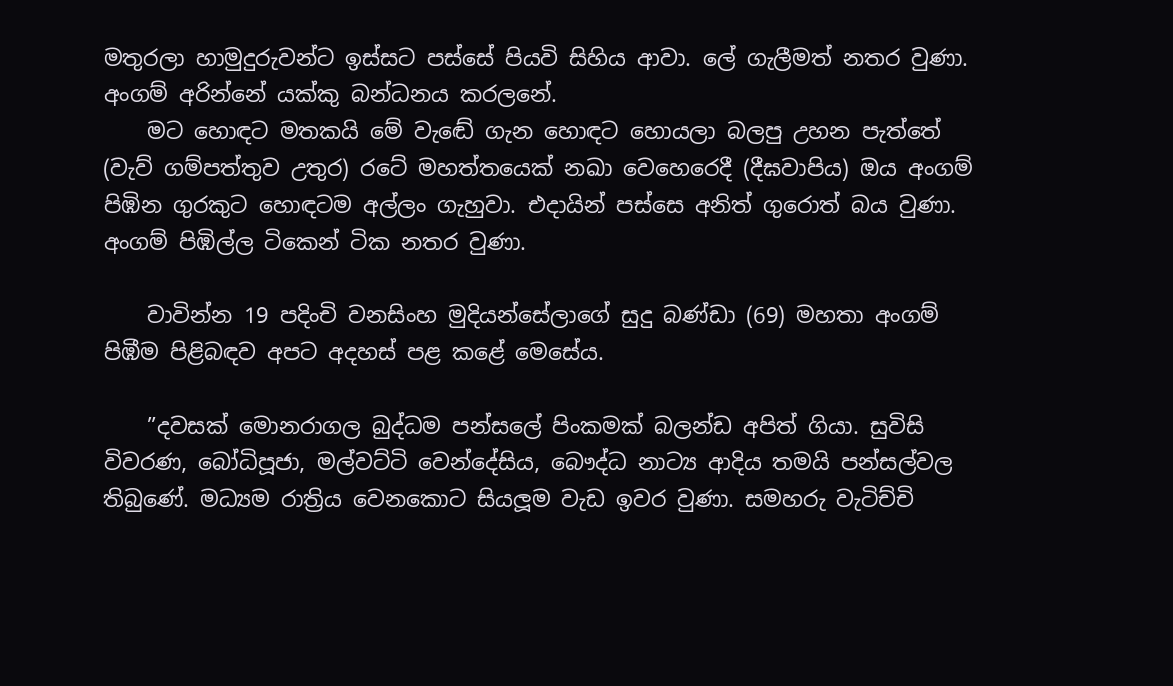මතුරලා හාමුදුරුවන්ට ඉස්සට පස්සේ පියවි සිහිය ආවා. ලේ ගැලීමත් නතර වුණා. අංගම් අරින්නේ යක්කු බන්ධනය කරලනේ.
    මට හොඳට මතකයි මේ වැඬේ ගැන හොඳට හොයලා බලපු උහන පැත්තේ (වැව් ගම්පත්තුව උතුර) රටේ මහත්තයෙක් නඛා වෙහෙරෙදී (දීඝවාපිය) ඔය අංගම් පිඹින ගුරකුට හොඳටම අල්ලං ගැහුවා. එදායින් පස්සෙ අනිත් ගුරොත් බය වුණා. අංගම් පිඹිල්ල ටිකෙන් ටික නතර වුණා.

    වාවින්න 19 පදිංචි වනසිංහ මුදියන්සේලාගේ සුදු බණ්ඩා (69) මහතා අංගම් පිඹීම පිළිබඳව අපට අදහස් පළ කළේ මෙසේය.

    ”දවසක් මොනරාගල බුද්ධම පන්සලේ පිංකමක් බලන්ඩ අපිත් ගියා. සුවිසි විවරණ, බෝධිපූජා, මල්වට්ටි වෙන්දේසිය, බෞද්ධ නාට්‍ය ආදිය තමයි පන්සල්වල තිබුණේ. මධ්‍යම රාත්‍රිය වෙනකොට සියලූම වැඩ ඉවර වුණා. සමහරු වැටිච්චි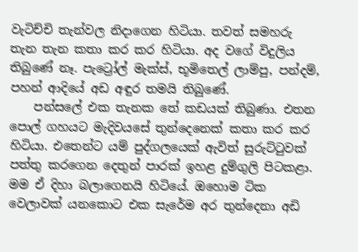වැටිච්චි තැන්වල නිදාගෙන හිටියා. තවත් සමහරු තැන තැන කතා කර කර හිටියා. අද වගේ විදුලිය තිබුණේ නෑ. පැට්‍රෝල් මැක්ස්, භූමිතෙල් ලාම්පු, පන්දම්, පහන් ආදියේ අඩ අඳුර තමයි තිබුණේ.
    පන්සලේ එක තැනක තේ කඩයක් තිබුණා. එතන පොල් ගහයට මැදිවයසේ තුන්දෙනෙක් කතා කර කර හිටියා. එතෙන්ට යම් පුද්ගලයෙක් ඇවිත් සුරුට්ටුවක් පත්තු කරගෙන දෙතුන් පාරක් ඉහළ දුම්ගුලි පිටකළා. මම ඒ දිහා බලාගෙනයි හිටියේ. ඔහොම ටික වෙලාවක් යනකොට එක සැරේම අර තුන්දෙනා අඩි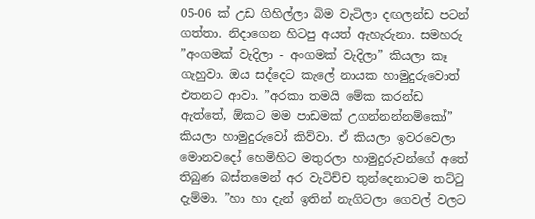05-06 ක් උඩ ගිහිල්ලා බිම වැටිලා දඟලන්ඩ පටන් ගත්තා. නිදාගෙන හිටපු අයත් ඇහැරුනා. සමහරු ”අංගමක් වැදිලා - අංගමක් වැදිලා” කියලා කෑ ගැහුවා. ඔය සද්දෙට කැලේ නායක හාමුදුරුවොත් එතනට ආවා. ”අරකා තමයි මේක කරන්ඩ ඇත්තේ, ඕකට මම පාඩමක් උගන්නන්නම්කෝ” කියලා හාමුදුරුවෝ කිව්වා. ඒ කියලා ඉවරවෙලා මොනවදෝ හෙමිහිට මතුරලා හාමුදුරුවන්ගේ අතේ තිබුණ බස්තමෙන් අර වැටිච්ච තුන්දෙනාටම තට්ටු දැම්මා. ”හා හා දැන් ඉතින් නැගිටලා ගෙවල් වලට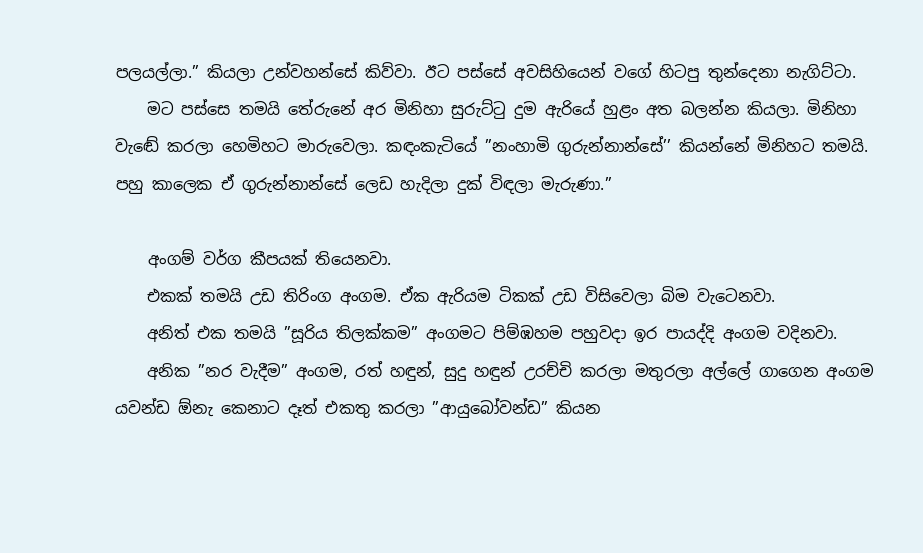පලයල්ලා.” කියලා උන්වහන්සේ කිව්වා. ඊට පස්සේ අවසිහියෙන් වගේ හිටපු තුන්දෙනා නැගිට්ටා.
    මට පස්සෙ තමයි තේරුනේ අර මිනිහා සුරුට්ටු දුම ඇරියේ හුළං අත බලන්න කියලා. මිනිහා වැඬේ කරලා හෙමිහට මාරුවෙලා. කඳංකැටියේ ”නංහාමි ගුරුන්නාන්සේ’’ කියන්නේ මිනිහට තමයි. පහු කාලෙක ඒ ගුරුන්නාන්සේ ලෙඩ හැදිලා දුක් විඳලා මැරුණා.”

    අංගම් වර්ග කීපයක් තියෙනවා.
    එකක් තමයි උඩ තිරිංග අංගම. ඒක ඇරියම ටිකක් උඩ විසිවෙලා බිම වැටෙනවා.
    අනිත් එක තමයි ”සූරිය තිලක්කම” අංගමට පිම්ඹහම පහුවදා ඉර පායද්දි අංගම වදිනවා.
    අනික ”නර වැදීම” අංගම, රත් හඳුන්, සුදු හඳුන් උරච්චි කරලා මතුරලා අල්ලේ ගාගෙන අංගම යවන්ඩ ඕනැ කෙනාට දෑත් එකතු කරලා ”ආයුබෝවන්ඩ” කියන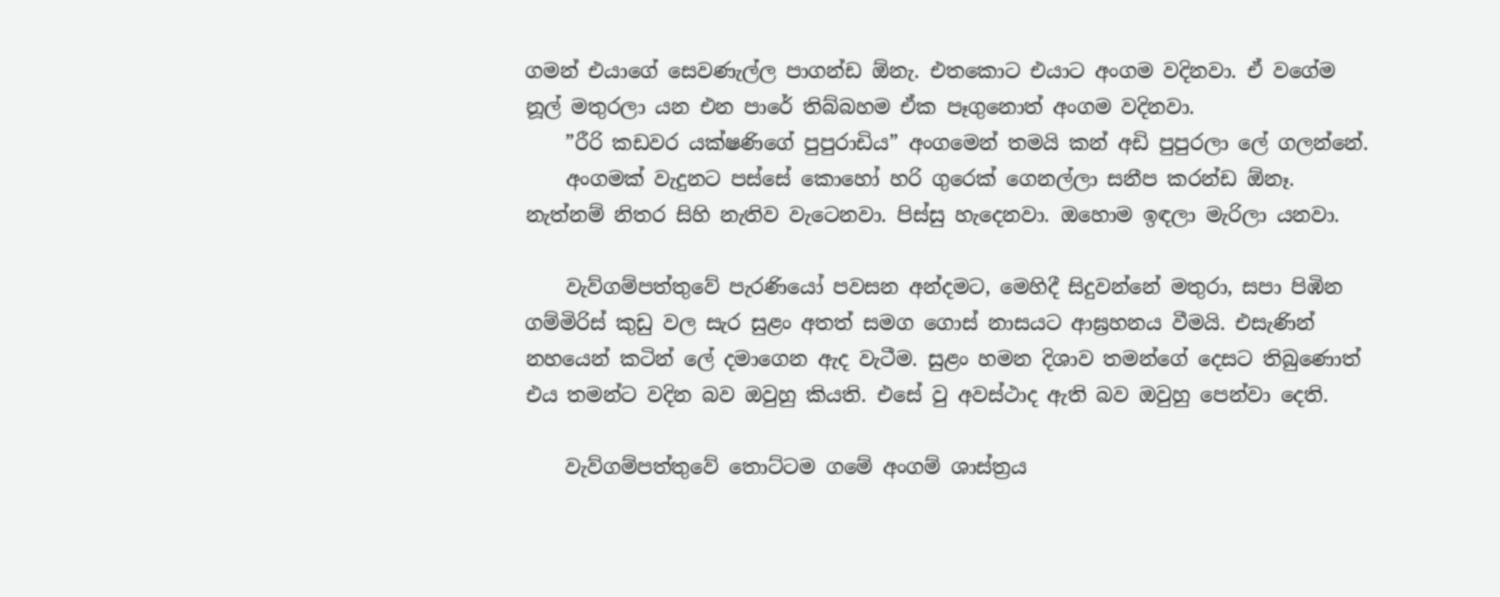ගමන් එයාගේ සෙවණැල්ල පාගන්ඩ ඕනැ. එතකොට එයාට අංගම වදිනවා. ඒ වගේම නූල් මතුරලා යන එන පාරේ තිබ්බහම ඒක පෑගුනොත් අංගම වදිනවා.
    ”රීරි කඩවර යක්ෂණිගේ පුපුරාඩිය” අංගමෙන් තමයි කන් අඩි පුපුරලා ලේ ගලන්නේ.
    අංගමක් වැදුනට පස්සේ කොහෝ හරි ගුරෙක් ගෙනල්ලා සනීප කරන්ඩ ඕනෑ. නැත්නම් නිතර සිහි නැතිව වැටෙනවා. පිස්සු හැදෙනවා. ඔහොම ඉඳලා මැරිලා යනවා.

    වැව්ගම්පත්තුවේ පැරණියෝ පවසන අන්දමට, මෙහිදී සිදුවන්නේ මතුරා, සපා පිඹින ගම්මිරිස් කුඩු වල සැර සුළං අතත් සමග ගොස් නාසයට ආඝ්‍රහනය වීමයි. එසැණින් නහයෙන් කටින් ලේ දමාගෙන ඇද වැටීම. සුළං හමන දිශාව තමන්ගේ දෙසට තිබුණොත් එය තමන්ට වදින බව ඔවුහු කියති. එසේ වු අවස්ථාද ඇති බව ඔවුහු පෙන්වා දෙති.

    වැව්ගම්පත්තුවේ තොට්ටම ගමේ අංගම් ශාස්ත්‍රය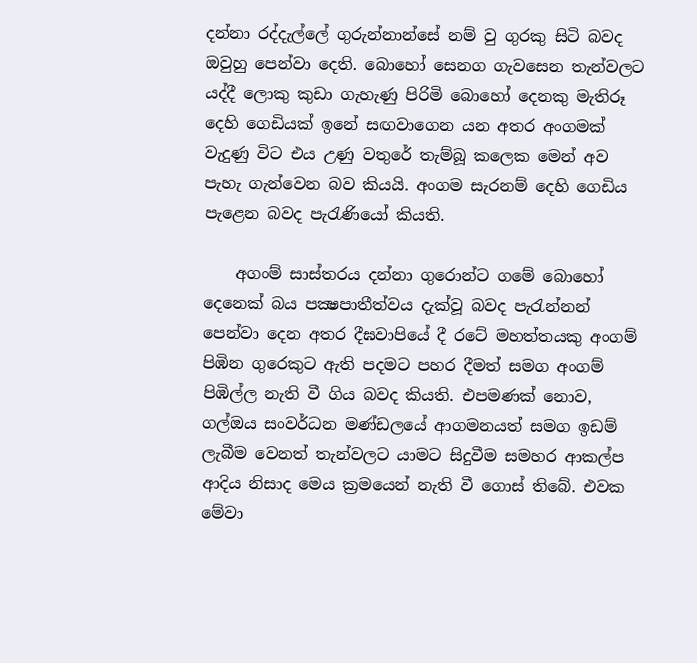දන්නා රද්දැල්ලේ ගුරුන්නාන්සේ නම් වු ගුරකු සිටි බවද ඔවුහු පෙන්වා දෙති. බොහෝ සෙනග ගැවසෙන තැන්වලට යද්දී ලොකු කුඩා ගැහැණු පිරිමි බොහෝ දෙනකු මැතිරූ දෙහි ගෙඩියක් ඉනේ සඟවාගෙන යන අතර අංගමක් වැදුණු විට එය උණු වතුරේ තැම්බූ කලෙක මෙන් අව පැහැ ගැන්වෙන බව කියයි. අංගම සැරනම් දෙහි ගෙඩිය පැළෙන බවද පැරැණියෝ කියති.

    අගංම් සාස්තරය දන්නා ගුරොන්ට ගමේ බොහෝ දෙනෙක් බය පක්‍ෂපාතීත්වය දැක්වූ බවද පැරැන්නන් පෙන්වා දෙන අතර දීඝවාපියේ දී රටේ මහත්තයකු අංගම් පිඹින ගුරෙකුට ඇති පදමට පහර දීමත් සමග අංගම් පිඹිල්ල නැති වී ගිය බවද කියති. එපමණක් නොව, ගල්ඔය සංවර්ධන මණ්ඩලයේ ආගමනයත් සමග ඉඩම් ලැබීම වෙනත් තැන්වලට යාමට සිදුවීම සමහර ආකල්ප ආදිය නිසාද මෙය ක්‍රමයෙන් නැති වී ගොස් තිබේ. එවක මේවා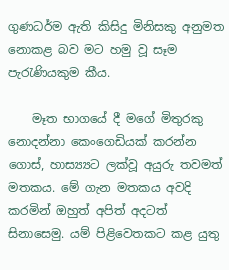ගුණධර්ම ඇති කිසිදු මිනිසකු අනුමත නොකළ බව මට හමු වූ සෑම පැරැණියකුම කීය.

    මෑත භාගයේ දී මගේ මිතුරකු නොදන්නා කෙංගෙඩියක් කරන්න ගොස්, හාස්‍ය්‍යට ලක්වූ අයුරු තවමත් මතකය. මේ ගැන මතකය අවදි කරමින් ඔහුත් අපිත් අදටත් සිනාසෙමු. යම් පිළිවෙතකට කළ යුතු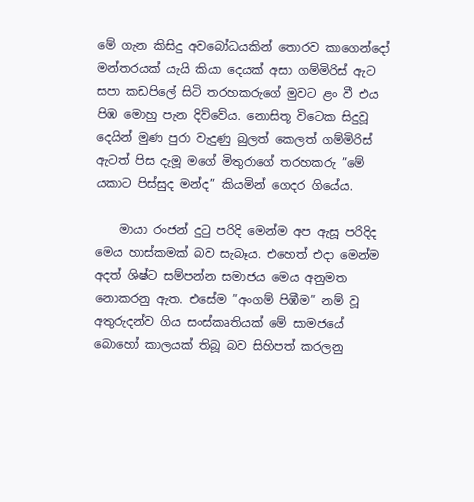මේ ගැන කිසිදු අවබෝධයකින් තොරව කාගෙන්දෝ මන්තරයක් යැයි කියා දෙයක් අසා ගම්මිරිස් ඇට සපා කඩපිලේ සිටි තරහකරුගේ මුවට ළං වී එය පිඹ මොහු පැන දිව්වේය. නොසිතූ විටෙක සිදුවූ දෙයින් මුණ පුරා වැදුණු බුලත් කෙලත් ගම්මිරිස් ඇටත් පිස දැමූ මගේ මිතුරාගේ තරහකරු ”මේ යකාට පිස්සුද මන්ද” කියමින් ගෙදර ගියේය.

    මායා රංජන් දුටු පරිදි මෙන්ම අප ඇසූ පරිදිද මෙය හාස්කමක් බව සැබෑය. එහෙත් එදා මෙන්ම අදත් ශිෂ්ට සම්පන්න සමාජය මෙය අනුමත නොකරනු ඇත. එසේම ”අංගම් පිඹීම” නම් වූ අතුරුදන්ව ගිය සංස්කෘතියක් මේ සාමජයේ බොහෝ කාලයක් තිබූ බව සිහිපත් කරලනු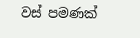වස් පමණක්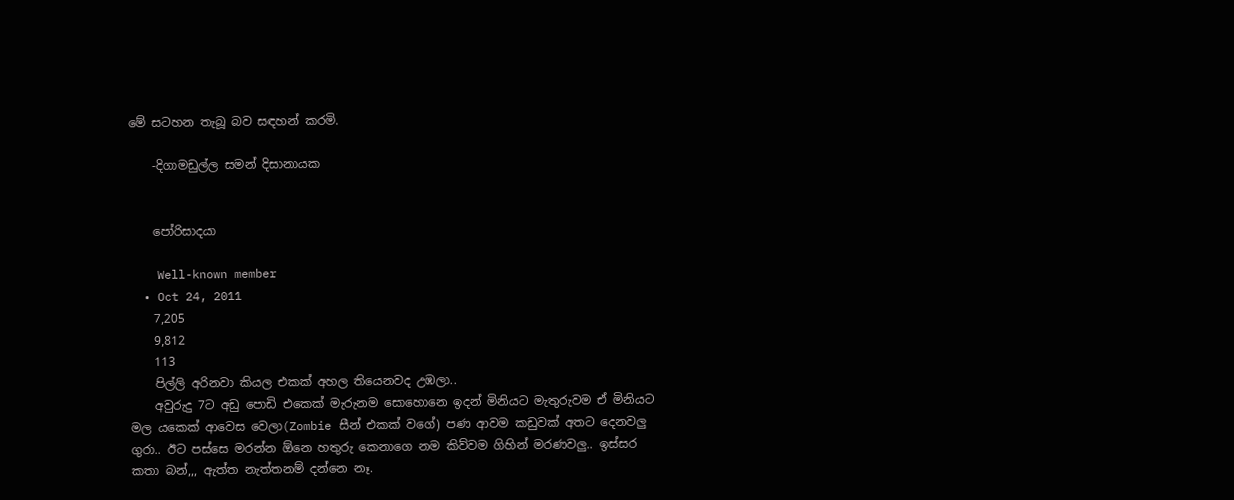මේ සටහන තැබූ බව සඳහන් කරමි.

    -දිගාමඩුල්ල සමන් දිසානායක


    පෝරිසාදයා

    Well-known member
  • Oct 24, 2011
    7,205
    9,812
    113
    පිල්ලි අරිනවා කියල එකක් අහල තියෙනවද උඹලා..
    අවුරුදු 7ට අඩු පොඩි එකෙක් මැරුනම සොහොනෙ ඉදන් මිනියට මැතුරුවම ඒ මිනියට මල යකෙක් ආවෙස වෙලා(Zombie සීන් එකක් වගේ) පණ ආවම කඩුවක් අතට දෙනවලු ගුරා.. ඊට පස්සෙ මරන්න ඕනෙ හතුරු කෙනාගෙ නම කිව්වම ගිහින් මරණවලු.. ඉස්සර කතා බන්,,, ඇත්ත නැත්තනම් දන්නෙ නෑ.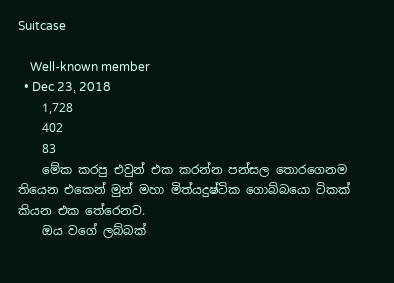Suitcase

    Well-known member
  • Dec 23, 2018
    1,728
    402
    83
    මේක කරපු එවුන් එක කරන්න පන්සල තොරගෙනම තියෙන එකෙන් මුන් මහා මිත්යදුෂ්ටික ගොබ්බයො ටිකක් කියන එක තේරෙනව.
    ඔය වගේ ලබ්බක්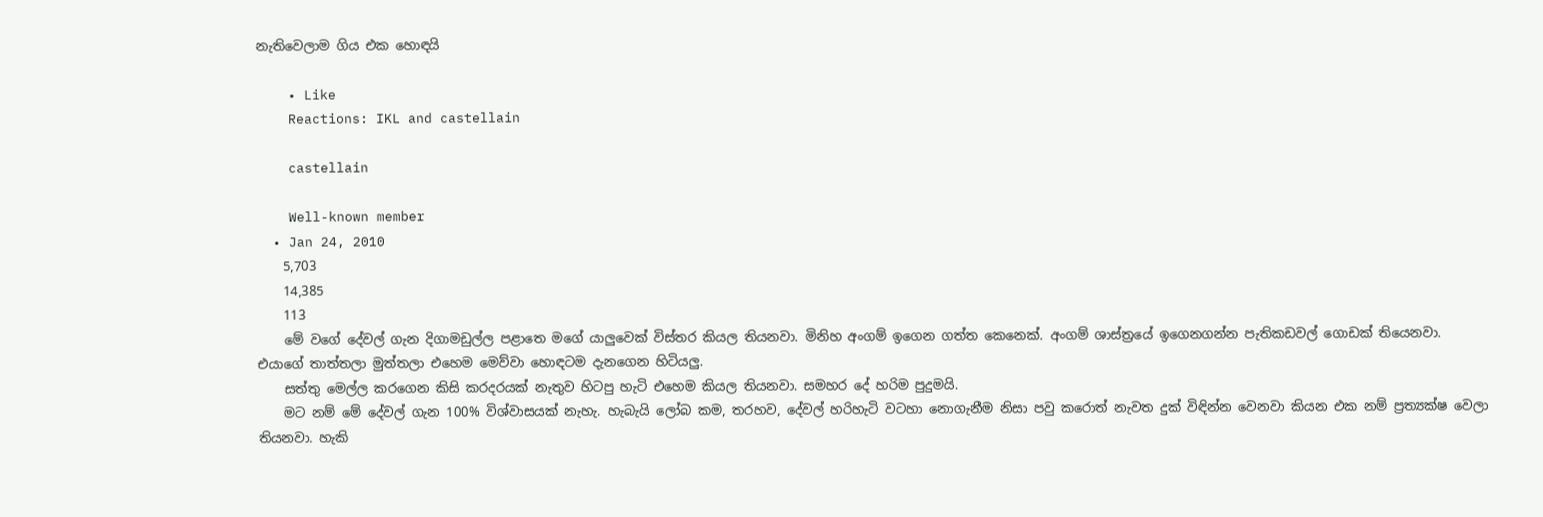නැතිවෙලාම ගිය එක හොඳයි

    • Like
    Reactions: IKL and castellain

    castellain

    Well-known member
  • Jan 24, 2010
    5,703
    14,385
    113
    මේ වගේ දේවල් ගැන දිගාමඩුල්ල පළාතෙ මගේ යාලුවෙක් විස්තර කියල තියනවා. මිනිහ අංගම් ඉගෙන ගත්ත කෙනෙක්. අංගම් ශාස්ත්‍රයේ ඉගෙනගන්න පැතිකඩවල් ගොඩක් තියෙනවා. එයාගේ තාත්තලා මුත්තලා එහෙම මෙව්වා හොඳටම දැනගෙන හිටියලු.
    සත්තු මෙල්ල කරගෙන කිසි කරදරයක් නැතුව හිටපු හැටි එහෙම කියල තියනවා. සමහර දේ හරිම පුදුමයි.
    මට නම් මේ දේවල් ගැන 100% විශ්වාසයක් නැහැ. හැබැයි ලෝබ කම, තරහව, දේවල් හරිහැටි වටහා නොගැනීම නිසා පවු කරොත් නැවත දුක් විඳින්න වෙනවා කියන එක නම් ප්‍රත්‍යක්ෂ වෙලා තියනවා. හැකි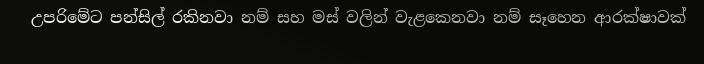උපරිමේට පන්සිල් රකිනවා නම් සහ මස් වලින් වැළකෙනවා නම් සෑහෙන ආරක්ෂාවක්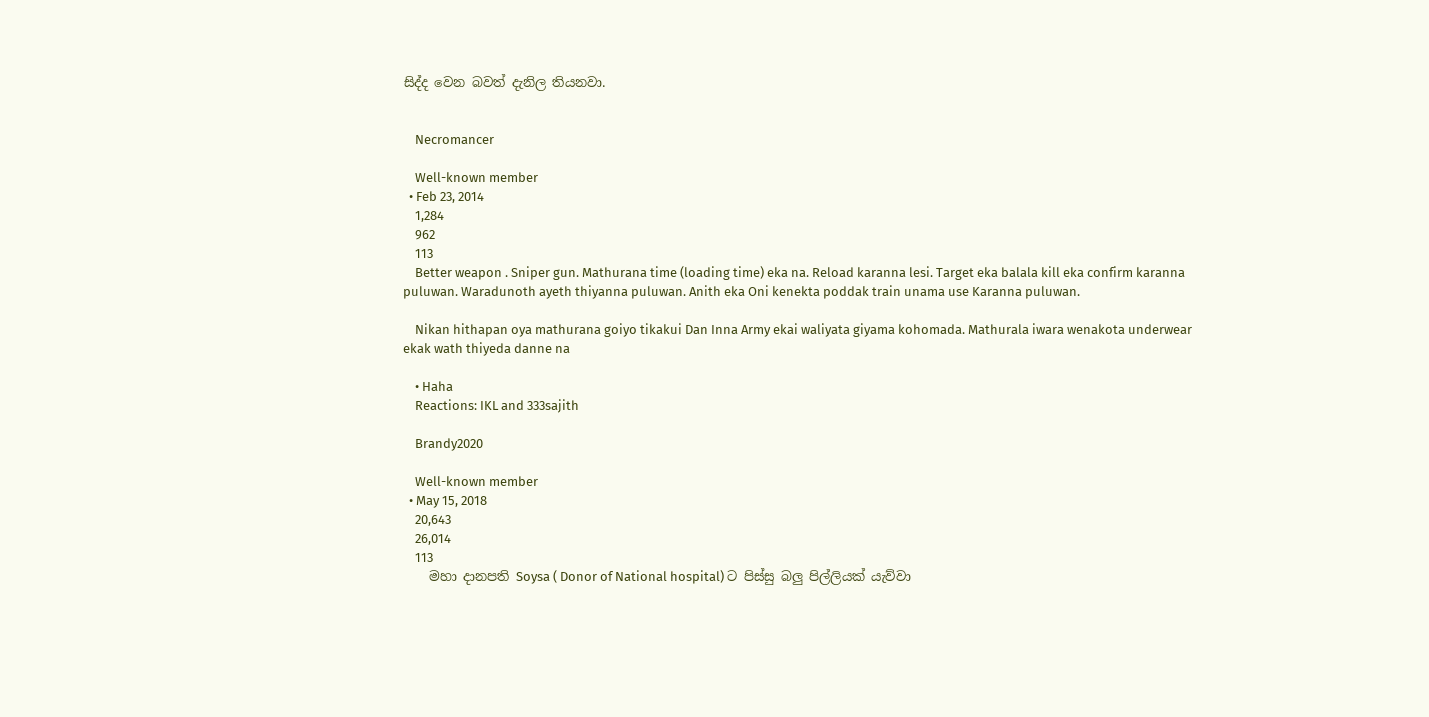සිද්ද වෙන බවත් දැනිල තියනවා.


    Necromancer

    Well-known member
  • Feb 23, 2014
    1,284
    962
    113
    Better weapon . Sniper gun. Mathurana time (loading time) eka na. Reload karanna lesi. Target eka balala kill eka confirm karanna puluwan. Waradunoth ayeth thiyanna puluwan. Anith eka Oni kenekta poddak train unama use Karanna puluwan.

    Nikan hithapan oya mathurana goiyo tikakui Dan Inna Army ekai waliyata giyama kohomada. Mathurala iwara wenakota underwear ekak wath thiyeda danne na

    • Haha
    Reactions: IKL and 333sajith

    Brandy2020

    Well-known member
  • May 15, 2018
    20,643
    26,014
    113
    මහා දානපති Soysa ( Donor of National hospital) ට පිස්සු බලු පිල්ලියක් යැව්වා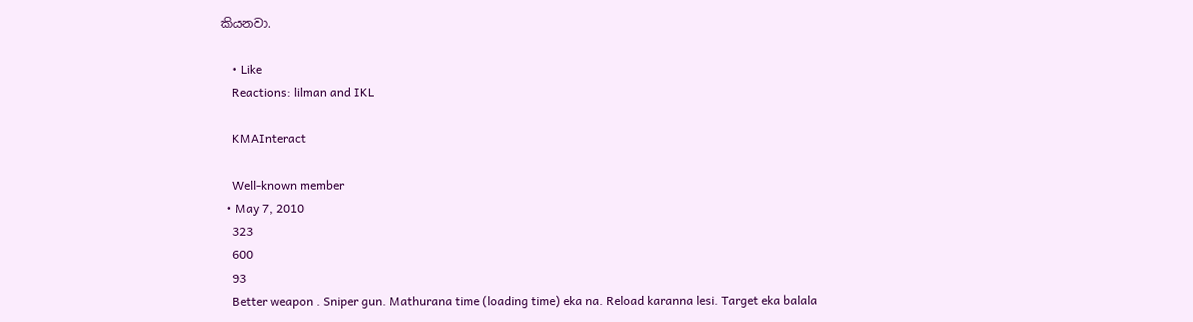කියනවා.

    • Like
    Reactions: lilman and IKL

    KMAInteract

    Well-known member
  • May 7, 2010
    323
    600
    93
    Better weapon . Sniper gun. Mathurana time (loading time) eka na. Reload karanna lesi. Target eka balala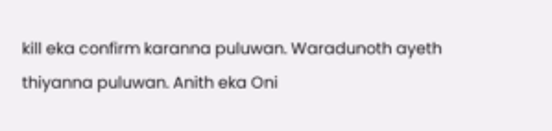kill eka confirm karanna puluwan. Waradunoth ayeth thiyanna puluwan. Anith eka Oni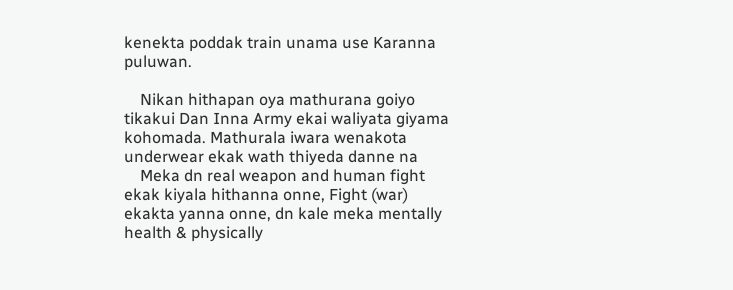kenekta poddak train unama use Karanna puluwan.

    Nikan hithapan oya mathurana goiyo tikakui Dan Inna Army ekai waliyata giyama kohomada. Mathurala iwara wenakota underwear ekak wath thiyeda danne na
    Meka dn real weapon and human fight ekak kiyala hithanna onne, Fight (war) ekakta yanna onne, dn kale meka mentally health & physically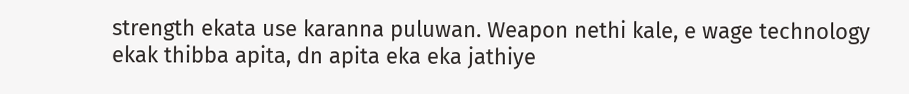strength ekata use karanna puluwan. Weapon nethi kale, e wage technology ekak thibba apita, dn apita eka eka jathiye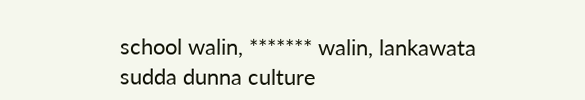school walin, ******* walin, lankawata sudda dunna culture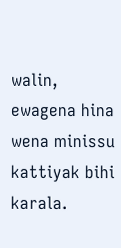walin, ewagena hina wena minissu kattiyak bihi karala.